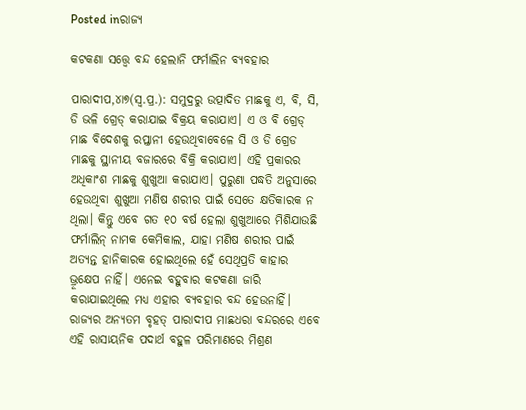Posted inରାଜ୍ୟ

କଟକଣା ସତ୍ତ୍ୱେ ବନ୍ଦ ହେଲାନି ଫର୍ମାଲିନ ବ୍ୟବହାର

ପାରାଦୀପ,୪ା୭(ସ୍ବ.ପ୍ର.): ସମୁଦ୍ରରୁ ଉତ୍ପାଦିତ ମାଛକୁ ଏ, ବି, ସି, ଡି ଭଳି ଗ୍ରେଡ୍‌ କରାଯାଇ ବିକ୍ରୟ କରାଯାଏ। ଏ ଓ ବି ଗ୍ରେଡ୍‌ ମାଛ ବିଦେଶକୁ ରପ୍ତାନୀ ହେଉଥିବାବେଳେ ସି ଓ ଡି ଗ୍ରେଡ ମାଛକୁ ସ୍ଥାନୀୟ ବଜାରରେ ବିକ୍ରି କରାଯାଏ। ଏହି ପ୍ରକାରର ଅଧିକାଂଶ ମାଛକୁ ଶୁଖୁଆ କରାଯାଏ। ପୁରୁଣା ପଦ୍ଧତି ଅନୁସାରେ ହେଉଥିବା ଶୁଖୁଆ ମଣିଷ ଶରୀର ପାଇଁ ସେତେ କ୍ଷତିକାରକ ନ ଥିଲା। କିନ୍ତୁ ଏବେ ଗତ ୧୦ ବର୍ଷ ହେଲା ଶୁଖୁଆରେ ମିଶିଯାଉଛି ଫର୍ମାଲିନ୍‌ ନାମକ କେମିକାଲ, ଯାହା ମଣିଷ ଶରୀର ପାଇଁ ଅତ୍ୟନ୍ତ ହାନିକାରକ ହୋଇଥିଲେ ହେଁ ସେଥିପ୍ରତି କାହାର ଭ୍ରୂକ୍ଷେପ ନାହିଁ। ଏନେଇ ବହୁବାର କଟକଣା ଜାରି କରାଯାଇଥିଲେ ମଧ୍ୟ ଏହାର ବ୍ୟବହାର ବନ୍ଦ ହେଉନାହିଁ। ରାଜ୍ୟର ଅନ୍ୟତମ ବୃହତ୍‌ ପାରାଦୀପ ମାଛଧରା ବନ୍ଦରରେ ଏବେ ଏହି ରାସାୟନିକ ପଦାର୍ଥ ବହୁଳ ପରିମାଣରେ ମିଶ୍ରଣ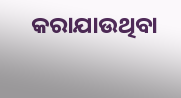କରାଯାଉଥିବା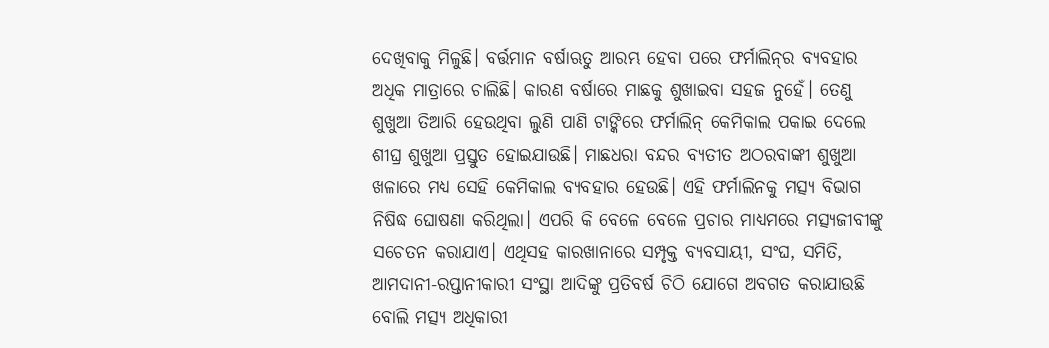ଦେଖିବାକୁ ମିଳୁଛି। ବର୍ତ୍ତମାନ ବର୍ଷାଋତୁ ଆରମ୍ଭ ହେବା ପରେ ଫର୍ମାଲିନ୍‌ର ବ୍ୟବହାର ଅଧିକ ମାତ୍ରାରେ ଚାଲିଛି। କାରଣ ବର୍ଷାରେ ମାଛକୁ ଶୁଖାଇବା ସହଜ ନୁହେଁ। ତେଣୁ ଶୁଖୁଆ ତିଆରି ହେଉଥିବା ଲୁଣି ପାଣି ଟାଙ୍କିରେ ଫର୍ମାଲିନ୍‌ କେମିକାଲ ପକାଇ ଦେଲେ ଶୀଘ୍ର ଶୁଖୁଆ ପ୍ରସ୍ତୁତ ହୋଇଯାଉଛି। ମାଛଧରା ବନ୍ଦର ବ୍ୟତୀତ ଅଠରବାଙ୍କୀ ଶୁଖୁଆ ଖଳାରେ ମଧ୍ୟ ସେହି କେମିକାଲ ବ୍ୟବହାର ହେଉଛି। ଏହି ଫର୍ମାଲିନକୁ ମତ୍ସ୍ୟ ବିଭାଗ ନିଷିଦ୍ଧ ଘୋଷଣା କରିଥିଲା। ଏପରି କି ବେଳେ ବେଳେ ପ୍ରଚାର ମାଧ୍ୟମରେ ମତ୍ସ୍ୟଜୀବୀଙ୍କୁ ସଚେତନ କରାଯାଏ। ଏଥିସହ କାରଖାନାରେ ସମ୍ପୃକ୍ତ ବ୍ୟବସାୟୀ, ସଂଘ, ସମିତି, ଆମଦାନୀ-ରପ୍ତାନୀକାରୀ ସଂସ୍ଥା ଆଦିଙ୍କୁ ପ୍ରତିବର୍ଷ ଚିଠି ଯୋଗେ ଅବଗତ କରାଯାଉଛି ବୋଲି ମତ୍ସ୍ୟ ଅଧିକାରୀ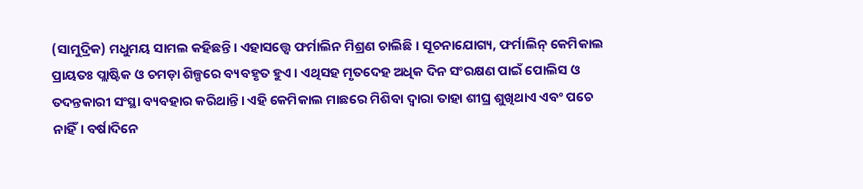(ସାମୁଦ୍ରିକ) ମଧୁମୟ ସାମଲ କହିଛନ୍ତି। ଏହାସତ୍ତ୍ୱେ ଫର୍ମାଲିନ ମିଶ୍ରଣ ଚାଲିଛି। ସୂଚନାଯୋଗ୍ୟ, ଫର୍ମାଲିନ୍‌ କେମିକାଲ ପ୍ରାୟତଃ ପ୍ଲାଷ୍ଟିକ ଓ ଚମଡ଼ା ଶିଳ୍ପରେ ବ୍ୟବହୃତ ହୁଏ। ଏଥିସହ ମୃତଦେହ ଅଧିକ ଦିନ ସଂରକ୍ଷଣ ପାଇଁ ପୋଲିସ ଓ ତଦନ୍ତକାରୀ ସଂସ୍ଥା ବ୍ୟବହାର କରିଥାନ୍ତି। ଏହି କେମିକାଲ ମାଛରେ ମିଶିବା ଦ୍ୱାରା ତାହା ଶୀଘ୍ର ଶୁଖିଥାଏ ଏବଂ ପଚେ ନାହିଁ। ବର୍ଷାଦିନେ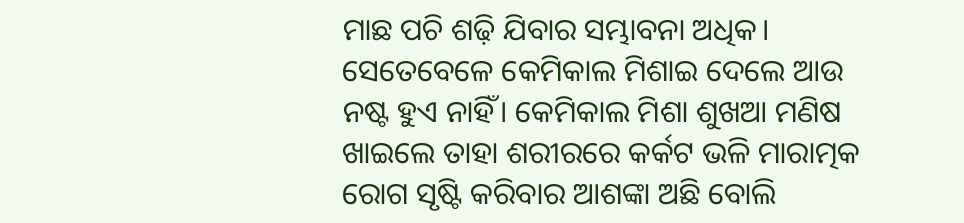ମାଛ ପଚି ଶଢ଼ି ଯିବାର ସମ୍ଭାବନା ଅଧିକ। ସେତେବେଳେ କେମିକାଲ ମିଶାଇ ଦେଲେ ଆଉ ନଷ୍ଟ ହୁଏ ନାହିଁ। କେମିକାଲ ମିଶା ଶୁଖଆ ମଣିଷ ଖାଇଲେ ତାହା ଶରୀରରେ କର୍କଟ ଭଳି ମାରାତ୍ମକ ରୋଗ ସୃଷ୍ଟି କରିବାର ଆଶଙ୍କା ଅଛି ବୋଲି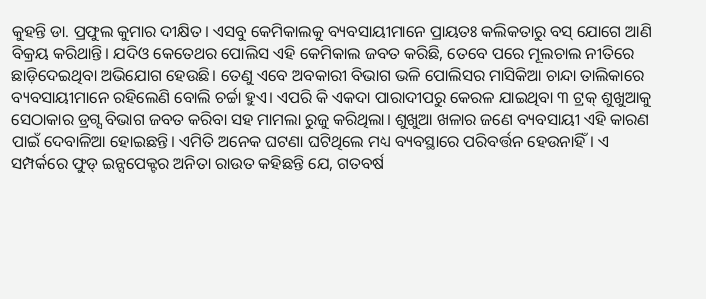କୁହନ୍ତି ଡା. ପ୍ରଫୁଲ କୁମାର ଦୀକ୍ଷିତ। ଏସବୁ କେମିକାଲକୁ ବ୍ୟବସାୟୀମାନେ ପ୍ରାୟତଃ କଲିକତାରୁ ବସ୍‌ ଯୋଗେ ଆଣି ବିକ୍ରୟ କରିଥାନ୍ତି। ଯଦିଓ କେତେଥର ପୋଲିସ ଏହି କେମିକାଲ ଜବତ କରିଛି, ତେବେ ପରେ ମୂଲଚାଲ ନୀତିରେ ଛାଡ଼ିଦେଇଥିବା ଅଭିଯୋଗ ହେଉଛି। ତେଣୁ ଏବେ ଅବକାରୀ ବିଭାଗ ଭଳି ପୋଲିସର ମାସିକିଆ ଚାନ୍ଦା ତାଲିକାରେ ବ୍ୟବସାୟୀମାନେ ରହିଲେଣି ବୋଲି ଚର୍ଚ୍ଚା ହୁଏ। ଏପରି କି ଏକଦା ପାରାଦୀପରୁ କେରଳ ଯାଇଥିବା ୩ ଟ୍ରକ୍‌ ଶୁଖୁଆକୁ ସେଠାକାର ଡ୍ରଗ୍ସ ବିଭାଗ ଜବତ କରିବା ସହ ମାମଲା ରୁଜୁ କରିଥିଲା। ଶୁଖୁଆ ଖଳାର ଜଣେ ବ୍ୟବସାୟୀ ଏହି କାରଣ ପାଇଁ ଦେବାଳିଆ ହୋଇଛନ୍ତି। ଏମିତି ଅନେକ ଘଟଣା ଘଟିଥିଲେ ମଧ୍ୟ ବ୍ୟବସ୍ଥାରେ ପରିବର୍ତ୍ତନ ହେଉନାହିଁ। ଏ ସମ୍ପର୍କରେ ଫୁଡ୍‌ ଇନ୍ସପେକ୍ଟର ଅନିତା ରାଉତ କହିଛନ୍ତି ଯେ, ଗତବର୍ଷ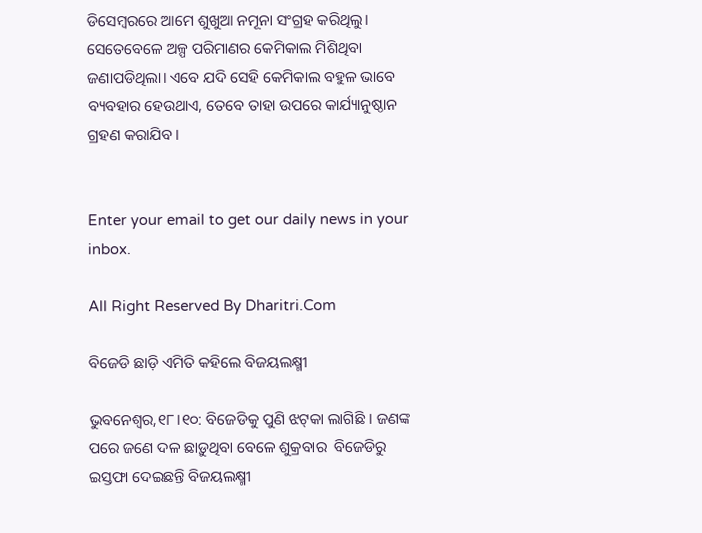ଡିସେମ୍ବରରେ ଆମେ ଶୁଖୁଆ ନମୂନା ସଂଗ୍ରହ କରିଥିଲୁ। ସେତେବେଳେ ଅଳ୍ପ ପରିମାଣର କେମିକାଲ ମିଶିଥିବା ଜଣାପଡିଥିଲା। ଏବେ ଯଦି ସେହି କେମିକାଲ ବହୁଳ ଭାବେ ବ୍ୟବହାର ହେଉଥାଏ, ତେବେ ତାହା ଉପରେ କାର୍ଯ୍ୟାନୁଷ୍ଠାନ ଗ୍ରହଣ କରାଯିବ।


Enter your email to get our daily news in your inbox.

All Right Reserved By Dharitri.Com

ବିଜେଡି ଛାଡ଼ି ଏମିତି କହିଲେ ବିଜୟଲକ୍ଷ୍ମୀ

ଭୁବନେଶ୍ୱର,୧୮।୧୦: ବିଜେଡିକୁ ପୁଣି ଝଟ୍‌କା ଲାଗିଛି । ଜଣଙ୍କ ପରେ ଜଣେ ଦଳ ଛାଡ଼ୁଥିବା ବେଳେ ଶୁକ୍ରବାର  ବିଜେଡିରୁ ଇସ୍ତଫା ଦେଇଛନ୍ତି ବିଜୟଲକ୍ଷ୍ମୀ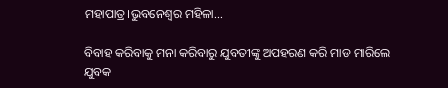ମହାପାତ୍ର।ଭୁବନେଶ୍ବର ମହିଳା...

ବିବାହ କରିବାକୁ ମନା କରିବାରୁ ଯୁବତୀଙ୍କୁ ଅପହରଣ କରି ମାଡ ମାରିଲେ ଯୁବକ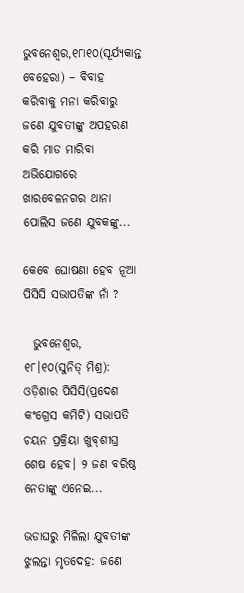ଭୁବନେଶ୍ୱର,୧୮ା୧୦(ସୂର୍ଯ୍ୟକାନ୍ତ ବେହେରା) – ବିବାହ କରିବାକୁ ମନା କରିବାରୁ ଜଣେ ଯୁବତୀଙ୍କୁ ଅପହରଣ କରି ମାଡ ମାରିବା ଅଭିଯୋଗରେ ଖାରବେଳନଗର ଥାନା ପୋଲିସ ଜଣେ ଯୁବକଙ୍କୁ...

କେବେ ଘୋଷଣା ହେବ ନୂଆ ପିସିସି ସଭାପତିଙ୍କ ନାଁ ?

  ଭୁବନେଶ୍ୱର, ୧୮।୧୦(ସୁନିତ୍‌ ମିଶ୍ର): ଓଡ଼ିଶାର ପିସିସି(ପ୍ରଦେଶ କଂଗ୍ରେସ କମିଟି) ସଭାପତି ଚୟନ ପ୍ରକ୍ରିୟା ଖୁବ୍‌ଶୀଘ୍ର ଶେଷ ହେବ। ୨ ଜଣ ବରିଷ୍ଠ ନେତାଙ୍କୁ ଏନେଇ...

ଭଡାଘରୁ ମିଳିଲା ଯୁବତୀଙ୍କ ଝୁଲନ୍ତା ମୃତଦେହ: ଜଣେ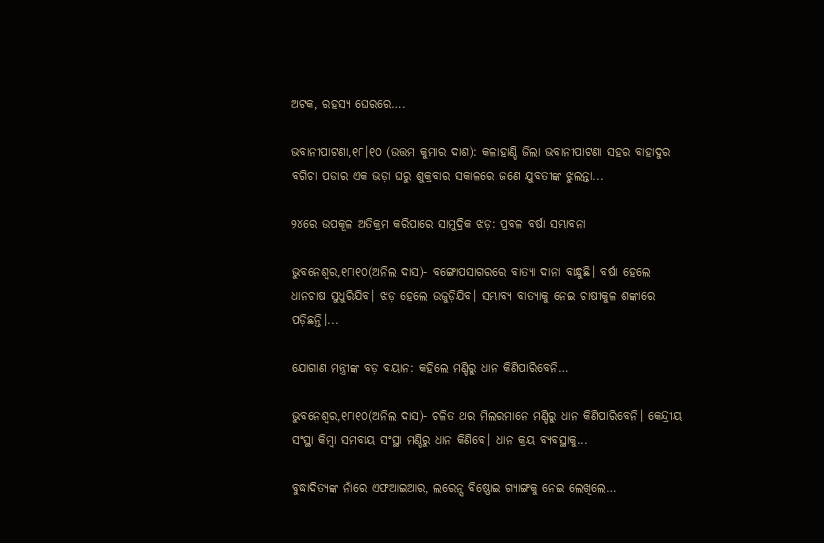ଅଟକ, ରହସ୍ୟ ଘେରରେ….

ଭବାନୀପାଟଣା,୧୮।୧୦ (ଉତ୍ତମ କୁମାର ଦାଶ): କଳାହାଣ୍ଡି ଜିଲା ଭବାନୀପାଟଣା ସହର ବାହାଦୁର ବଗିଚା ପଡାର ଏକ ଭଡ଼ା ଘରୁ ଶୁକ୍ରବାର ସକାଳରେ ଜଣେ ଯୁବତୀଙ୍କ ଝୁଲନ୍ତା...

୨୪ରେ ଉପକୂଳ ଅତିକ୍ରମ କରିପାରେ ସାମୁଦ୍ରିକ ଝଡ଼: ପ୍ରବଳ ବର୍ଷା ସମ୍ଭାବନା

ଭୁବନେଶ୍ୱର,୧୮ା୧୦(ଅନିଲ ଦାସ)- ବଙ୍ଗୋପସାଗରରେ ବାତ୍ୟା ଦାନା ବାନ୍ଧୁଛି। ବର୍ଷା ହେଲେ ଧାନଚାଷ ସୁଧୁରିଯିବ। ଝଡ଼ ହେଲେ ଉଜୁଡ଼ିଯିବ। ସମ୍ଭାବ୍ୟ ବାତ୍ୟାକୁ ନେଇ ଚାଷୀକୁଳ ଶଙ୍କାରେ ପଡ଼ିଛନ୍ତି।...

ଯୋଗାଣ ମନ୍ତ୍ରୀଙ୍କ ବଡ଼ ବୟାନ: କହିଲେ ମଣ୍ଡିରୁ ଧାନ କିଣିପାରିବେନି…

ଭୁବନେଶ୍ୱର,୧୮ା୧୦(ଅନିଲ ଦାସ)- ଚଳିତ ଥର ମିଲରମାନେ ମଣ୍ଡିରୁ ଧାନ କିଣିପାରିବେନି। କେନ୍ଦ୍ରୀୟ ସଂସ୍ଥା କିମ୍ବା ସମବାୟ ସଂସ୍ଥା ମଣ୍ଡିରୁ ଧାନ କିଣିବେ। ଧାନ କ୍ରୟ ବ୍ୟବସ୍ଥାକୁ...

ବୁଦ୍ଧାଦିତ୍ୟଙ୍କ ନାଁରେ ଏଫଆଇଆର, ଲରେନ୍ସ ବିଷ୍ଣୋଇ ଗ୍ୟାଙ୍ଗକୁ ନେଇ ଲେଖିଲେ…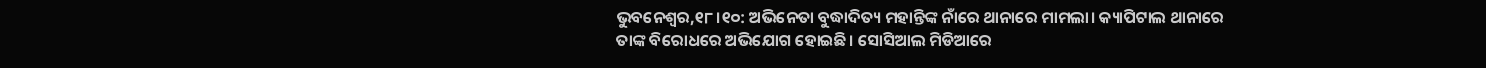ଭୁବନେଶ୍ୱର,୧୮।୧୦: ଅଭିନେତା ବୁଦ୍ଧାଦିତ୍ୟ ମହାନ୍ତିଙ୍କ ନାଁରେ ଥାନାରେ ମାମଲା। କ୍ୟାପିଟାଲ ଥାନାରେ ତାଙ୍କ ବିରୋଧରେ ଅଭିଯୋଗ ହୋଇଛି। ସୋସିଆଲ ମିଡିଆରେ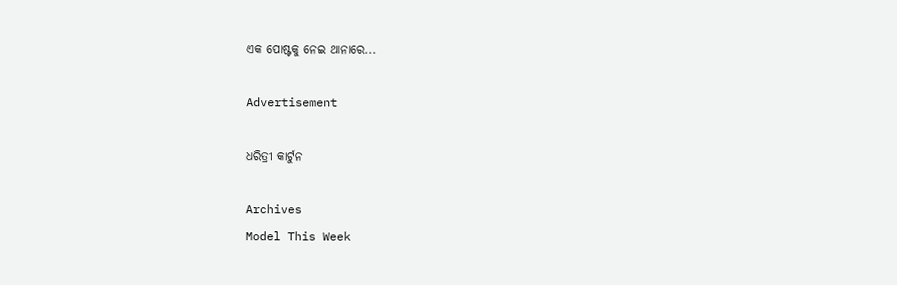ଏକ ପୋଷ୍ଟକୁ ନେଇ ଥାନାରେ...

Advertisement

ଧରିତ୍ରୀ କାର୍ଟୁନ

Archives
Model This Week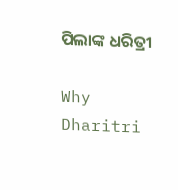ପିଲାଙ୍କ ଧରିତ୍ରୀ

Why Dharitri